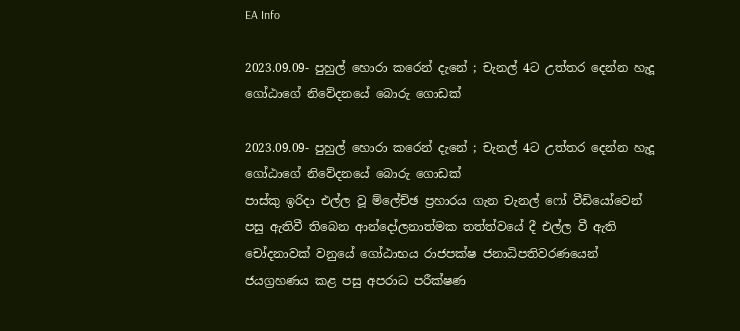EA Info

2023.09.09- පුහුල් හොරා කරෙන් දැනේ ; චැනල් 4ට උත්තර දෙන්න හැදූ ගෝඨාගේ නිවේදනයේ බොරු ගොඩක්

2023.09.09- පුහුල් හොරා කරෙන් දැනේ ; චැනල් 4ට උත්තර දෙන්න හැදූ ගෝඨාගේ නිවේදනයේ බොරු ගොඩක්
පාස්කු ඉරිදා එල්ල වූ ම්ලේච්ඡ ප්‍රහාරය ගැන චැනල් ෆෝ වීඩියෝවෙන් පසු ඇතිවී තිබෙන ආන්දෝලනාත්මක තත්ත්වයේ දී එල්ල වී ඇති චෝදනාවක් වනුයේ ගෝඨාභය රාජපක්ෂ ජනාධිපතිවරණයෙන් ජයග්‍රහණය කළ පසු අපරාධ පරීක්ෂණ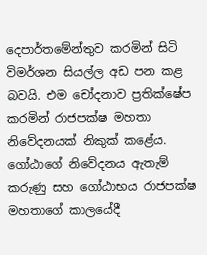දෙපාර්තමේන්තුව කරමින් සිටි විමර්ශන සියල්ල අඩ පන කළ බවයි. එම චෝදනාව ප්‍රතික්ෂේප කරමින් රාජපක්ෂ මහතා නිවේදනයක් නිකුක් කළේය.  ගෝඨාගේ නිවේදනය ඇතැම් කරුණු සහ ගෝඨාභය රාජපක්ෂ මහතාගේ කාලයේදී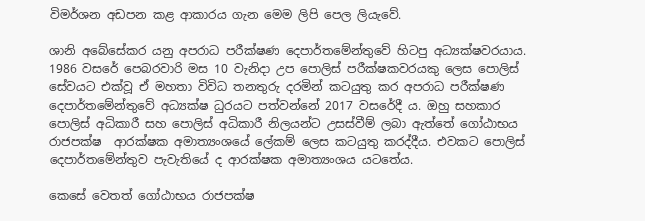විමර්ශන අඩපන කළ ආකාරය ගැන මෙම ලිපි පෙල ලියැවේ.

ශානි අබේසේකර යනු අපරාධ පරීක්ෂණ දෙපාර්තමේන්තුවේ හිටපු අධ්‍යක්ෂවරයාය. 1986 වසරේ පෙබරවාරි මස 10 වැනිදා උප පොලිස් පරීක්ෂකවරයකු ලෙස පොලිස් සේවයට එක්වූ ඒ මහතා විවිධ තනතුරු දරමින් කටයුතු කර අපරාධ පරීක්ෂණ දෙපාර්තමේන්තුවේ අධ්‍යක්ෂ ධුරයට පත්වන්නේ 2017 වසරේදී ය. ඔහු සහකාර පොලිස් අධිකාරී සහ පොලිස් අධිකාරී නිලයන්ට උසස්වීම් ලබා ඇත්තේ ගෝඨාභය රාජපක්ෂ  ආරක්ෂක අමාත්‍යංශයේ ලේකම් ලෙස කටයුතු කරද්දීය. එවකට පොලිස් දෙපාර්තමේන්තුව පැවැතියේ ද ආරක්ෂක අමාත්‍යංශය යටතේය.

කෙසේ වෙතත් ගෝඨාභය රාජපක්ෂ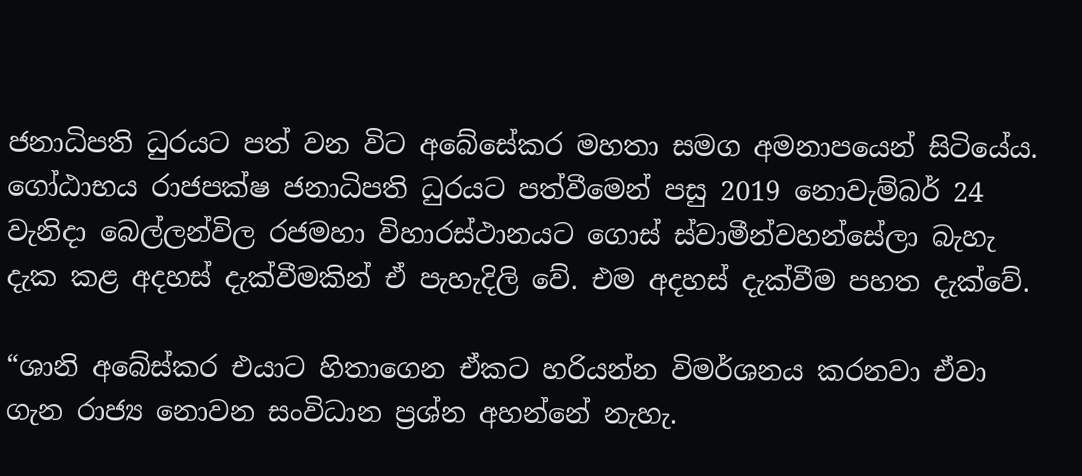ජනාධිපති ධුරයට පත් වන විට අබේසේකර මහතා සමග අමනාපයෙන් සිටියේය. ගෝඨාභය රාජපක්ෂ ජනාධිපති ධුරයට පත්වීමෙන් පසු 2019 නොවැම්බර් 24 වැනිදා බෙල්ලන්විල රජමහා විහාරස්ථානයට ගොස් ස්වාමීන්වහන්සේලා බැහැ දැක කළ අදහස් දැක්වීමකින් ඒ පැහැදිලි වේ. එම අදහස් දැක්වීම පහත දැක්වේ.

“ශානි අබේස්කර එයාට හිතාගෙන ඒකට හරියන්න විමර්ශනය කරනවා ඒවා ගැන රාජ්‍ය නොවන සංවිධාන ප්‍රශ්න අහන්නේ නැහැ.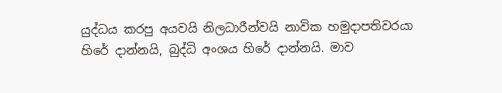යුද්ධය කරපු අයවයි නිලධාරීන්වයි නාවික හමුදාපතිවරයා හිරේ දාන්නයි, බුද්ධි අංශය හිරේ දාන්නයි. මාව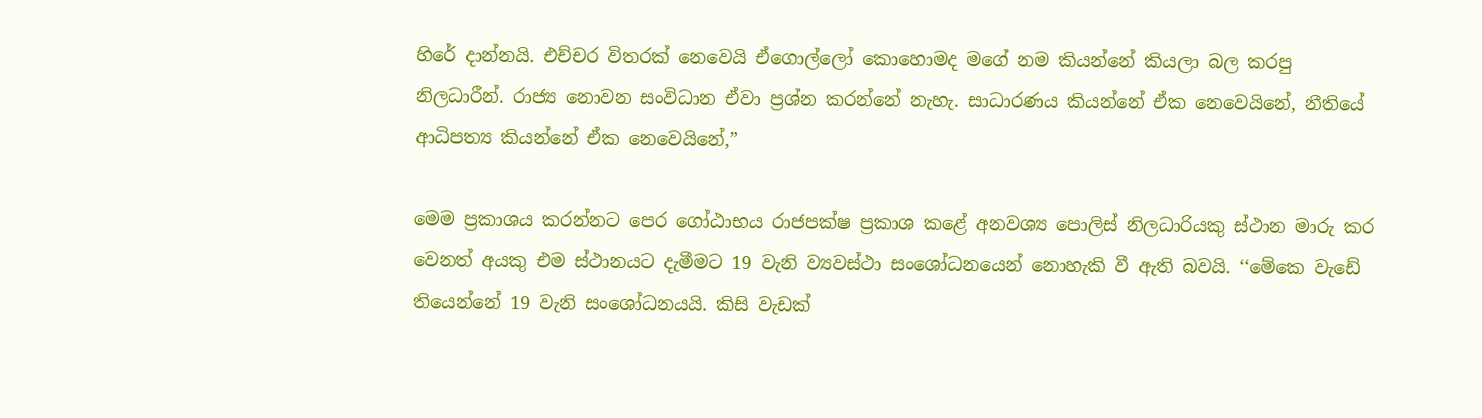හිරේ දාන්නයි. එච්චර විතරක් නෙවෙයි ඒගොල්ලෝ කොහොමද මගේ නම කියන්නේ කියලා බල කරපු නිලධාරීන්. රාජ්‍ය නොවන සංවිධාන ඒවා ප්‍රශ්න කරන්නේ නැහැ. සාධාරණය කියන්නේ ඒක නෙවෙයිනේ, නීතියේ ආධිපත්‍ය කියන්නේ ඒක නෙවෙයිනේ,”

මෙම ප්‍රකාශය කරන්නට පෙර ගෝඨාභය රාජපක්ෂ ප්‍රකාශ කළේ අනවශ්‍ය පොලිස් නිලධාරියකු ස්ථාන මාරු කර වෙනත් අයකු එම ස්ථානයට දැමීමට 19 වැනි ව්‍යවස්ථා සංශෝධනයෙන් නොහැකි වී ඇති බවයි. ‘‘මේකෙ වැඩේ තියෙන්නේ 19 වැනි සංශෝධනයයි. කිසි වැඩක්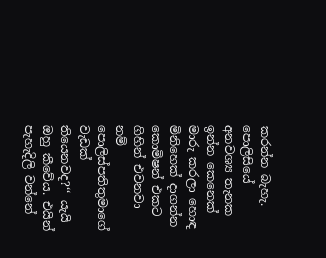කරන්න බැහැ. පොලිසියේ අනවශ්‍ය තැනක ඉන්න කෙනෙක් මාරු කරලා හොඳ මිනිහෙක් දාගන්න කොමිෂන් එකට ගිහින් එවනවා නම් පොලිස්පතිතුමාගේ වැඩක් තියෙනවද?‘‘ යැයි ඔහු කීවේය. එයින් පැහැදිලි වන්නේ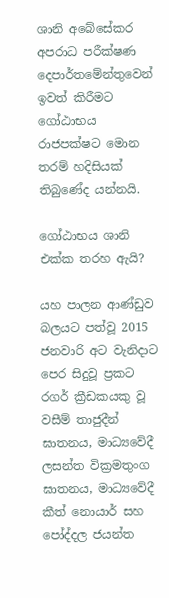ශානි අබේසේකර අපරාධ පරීක්ෂණ දෙපාර්තමේන්තුවෙන් ඉවත් කිරීමට ගෝඨාභය රාජපක්ෂට මොන තරම් හදිසියක් තිබුණේද යන්නයි.

ගෝඨාභය ශානි එක්ක තරහ ඇයි?

යහ පාලන ආණ්ඩුව බලයට පත්වූ 2015 ජනවාරි අට වැනිදාට පෙර සිදුවූ ප්‍රකට රගර් ක්‍රීඩකයකු වූ වසීම් තාජුදීන් ඝාතනය, මාධ්‍යවේදී ලසන්ත වික්‍රමතුංග ඝාතනය, මාධ්‍යවේදී කීත් නොයාර් සහ පෝද්දල ජයන්ත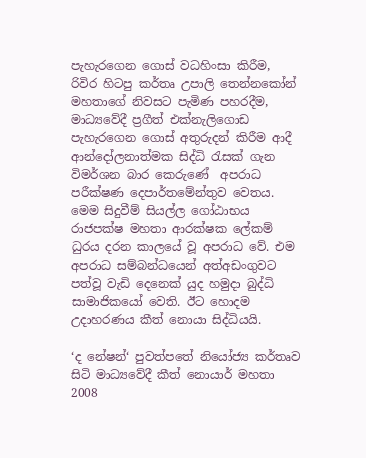පැහැරගෙන ගොස් වධහිංසා කිරීම, රිවිර හිටපු කර්තෘ උපාලි තෙන්නකෝන් මහතාගේ නිවසට පැමිණ පහරදීම, මාධ්‍යවේදී ප්‍රගීත් එක්නැලිගොඩ පැහැරගෙන ගොස් අතුරුදන් කිරීම ආදී ආන්දෝලනාත්මක සිද්ධි රැසක් ගැන විමර්ශන බාර කෙරුණේ  අපරාධ පරීක්ෂණ දෙපාර්තමේන්තුව වෙතය. මෙම සිදුවීම් සියල්ල ගෝඨාභය රාජපක්ෂ මහතා ආරක්ෂක ලේකම් ධුරය දරන කාලයේ වූ අපරාධ වේ. එම අපරාධ සම්බන්ධයෙන් අත්අඩංගුවට පත්වූ වැඩි දෙනෙක් යුද හමුදා බුද්ධි සාමාජිකයෝ වෙති. ඊට හොදම උදාහරණය කීත් නොයා සිද්ධියයි.

‘ද නේෂන්‘ පුවත්පතේ නියෝජ්‍ය කර්තෘව සිටි මාධ්‍යවේදී කීත් නොයාර් මහතා 2008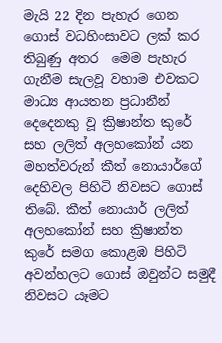මැයි 22 දින පැහැර ගෙන ගොස් වධහිංසාවට ලක් කර තිබුණු අතර  මෙම පැහැර ගැනීම සැලවූ වහාම එවකට මාධ්‍ය ආයතන ප්‍රධානීන් දෙදෙනකු වූ ක්‍රිෂාන්ත කුරේ සහ ලලිත් අලහකෝන් යන මහත්වරුන් කීත් නොයාර්ගේ දෙහිවල පිහිටි නිවසට ගොස් තිබේ. කීත් නොයාර් ලලිත් අලහකෝන් සහ ක්‍රිෂාන්ත කුරේ සමග කොළඹ පිහිටි අවන්හලට ගොස් ඔවුන්ට සමුදී නිවසට යෑමට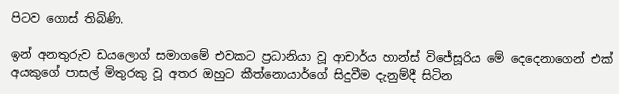පිටව ගොස් තිබිණි.

ඉන් අනතුරුව ඩයලොග් සමාගමේ එවකට ප්‍රධානියා වූ ආචාර්ය හාන්ස් විජේසූරිය මේ දෙදෙනාගෙන් එක් අයකුගේ පාසල් මිතුරකු වූ අතර ඔහුට කීත්නොයාර්ගේ සිදුවීම දැනුම්දී සිටින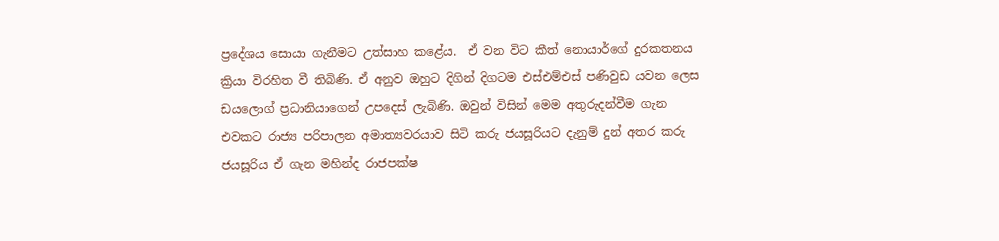ප්‍රදේශය සොයා ගැනීමට උත්සාහ කළේය.  ඒ වන විට කීත් නොයාර්ගේ දුරකතනය ක්‍රියා විරහිත වී තිබිණි. ඒ අනුව ඔහුට දිගින් දිගටම එස්එම්එස් පණිවුඩ යවන ලෙස ඩයලොග් ප්‍රධානියාගෙන් උපදෙස් ලැබිණි. ඔවුන් විසින් මෙම අතුරුදන්වීම ගැන එවකට රාජ්‍ය පරිපාලන අමාත්‍යවරයාව සිටි කරු ජයසූරියට දැනුම් දුන් අතර කරු ජයසූරිය ඒ ගැන මහින්ද රාජපක්ෂ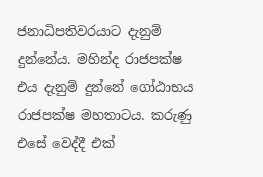ජනාධිපතිවරයාට දැනුම් දුන්නේය. මහින්ද රාජපක්ෂ එය දැනුම් දුන්නේ ගෝඨාභය රාජපක්ෂ මහතාටය. කරුණු එසේ වෙද්දී එක්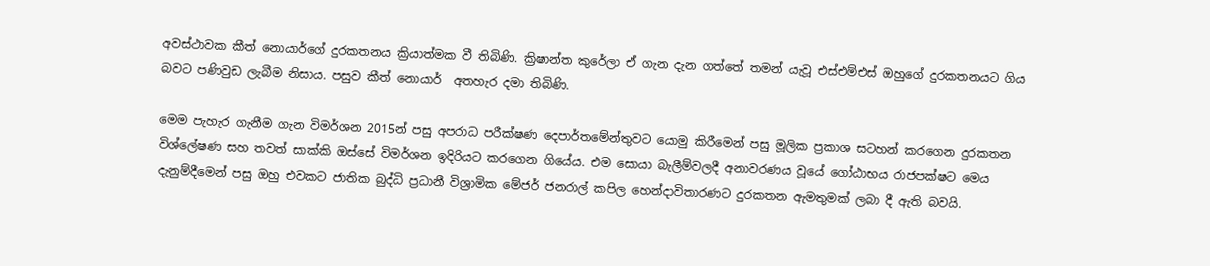අවස්ථාවක කීත් නොයාර්ගේ දුරකතනය ක්‍රියාත්මක වී තිබිණි. ක්‍රිෂාන්ත කුරේලා ඒ ගැන දැන ගත්තේ තමන් යැවූ එස්එම්එස් ඔහුගේ දුරකතනයට ගිය බවට පණිවුඩ ලැබීම නිසාය. පසුව කීත් නොයාර්  අතහැර දමා තිබිණි.

මෙම පැහැර ගැනීම ගැන විමර්ශන 2015න් පසු අපරාධ පරීක්ෂණ දෙපාර්තමේන්තුවට යොමු කිරීමෙන් පසු මූලික ප්‍රකාශ සටහන් කරගෙන දුරකතන විශ්ලේෂණ සහ තවත් සාක්කි ඔස්සේ විමර්ශන ඉදිරියට කරගෙන ගියේය. එම සොයා බැලීම්වලදී අනාවරණය වූයේ ගෝඨාභය රාජපක්ෂට මෙය දැනුම්දීමෙන් පසු ඔහු එවකට ජාතික බුද්ධි ප්‍රධානී විශ්‍රාමික මේජර් ජනරාල් කපිල හෙන්දාවිතාරණට දුරකතන ඇමතුමක් ලබා දී ඇති බවයි.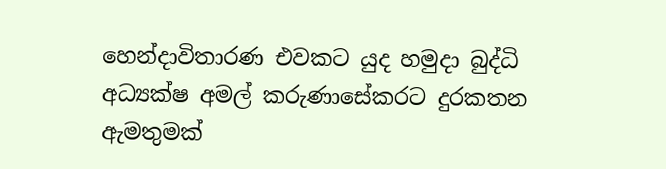හෙන්දාවිතාරණ එවකට යුද හමුදා බුද්ධි අධ්‍යක්ෂ අමල් කරුණාසේකරට දුරකතන ඇමතුමක්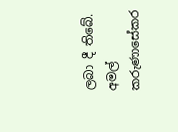ලබා දී තිබේ. අමල් කරුණාසේකර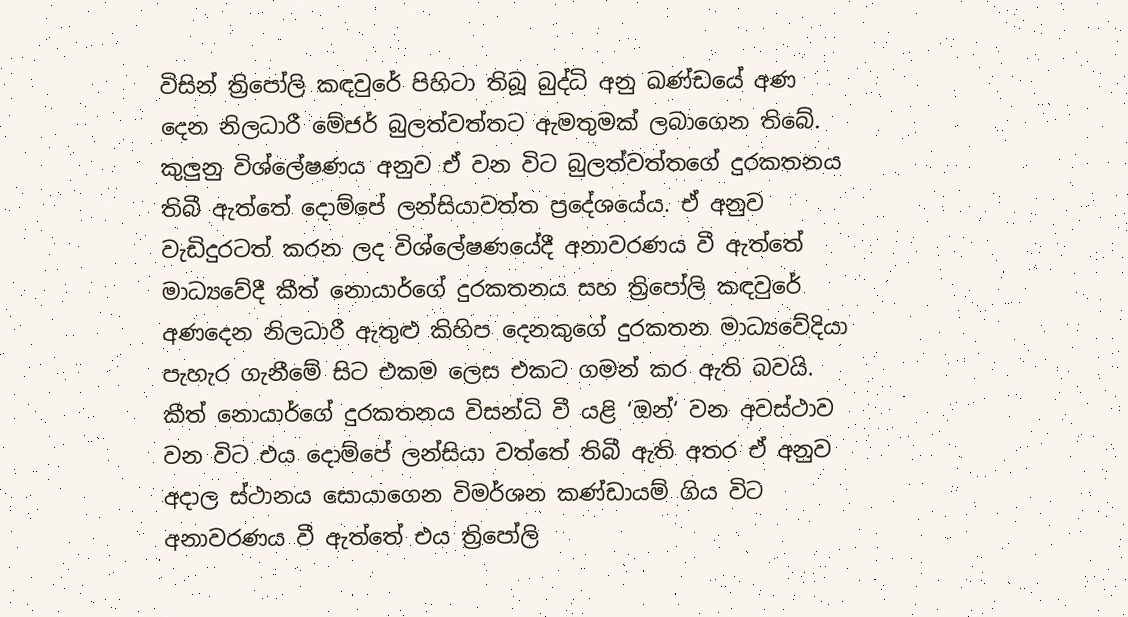විසින් ත්‍රිපෝලි කඳවුරේ පිහිටා තිබූ බුද්ධි අනු ඛණ්ඩයේ අණ දෙන නිලධාරී මේජර් බුලත්වත්තට ඇමතුමක් ලබාගෙන තිබේ. කුලුනු විශ්ලේෂණය අනුව ඒ වන විට බුලත්වත්තගේ දුරකතනය තිබී ඇත්තේ දොම්පේ ලන්සියාවත්ත ප්‍රදේශයේය. ඒ අනුව වැඩිදුරටත් කරන ලද විශ්ලේෂණයේදී අනාවරණය වී ඇත්තේ මාධ්‍යවේදී කීත් නොයාර්ගේ දුරකතනය සහ ත්‍රිපෝලි කඳවුරේ අණදෙන නිලධාරී ඇතුළු කිහිප දෙනකුගේ දුරකතන මාධ්‍යවේදියා පැහැර ගැනීමේ සිට එකම ලෙස එකට ගමන් කර ඇති බවයි.  කීත් නොයාර්ගේ දුරකතනය විසන්ධි වී යළි ‘ඔන්‘ වන අවස්ථාව වන විට එය දොම්පේ ලන්සියා වත්තේ තිබී ඇති අතර ඒ අනුව අදාල ස්ථානය සොයාගෙන විමර්ශන කණ්ඩායම් ගිය විට අනාවරණය වී ඇත්තේ එය ත්‍රිපෝලි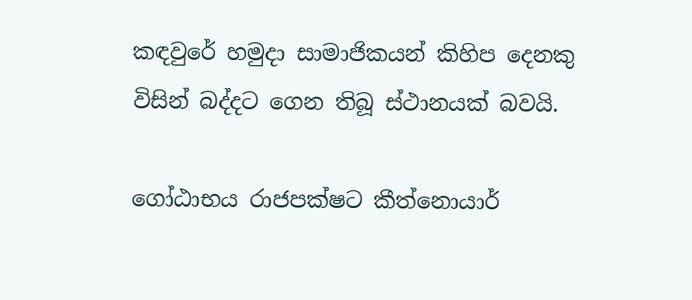කඳවුරේ හමුදා සාමාජිකයන් කිහිප දෙනකු විසින් බද්දට ගෙන තිබූ ස්ථානයක් බවයි.

ගෝඨාභය රාජපක්ෂට කීත්නොයාර්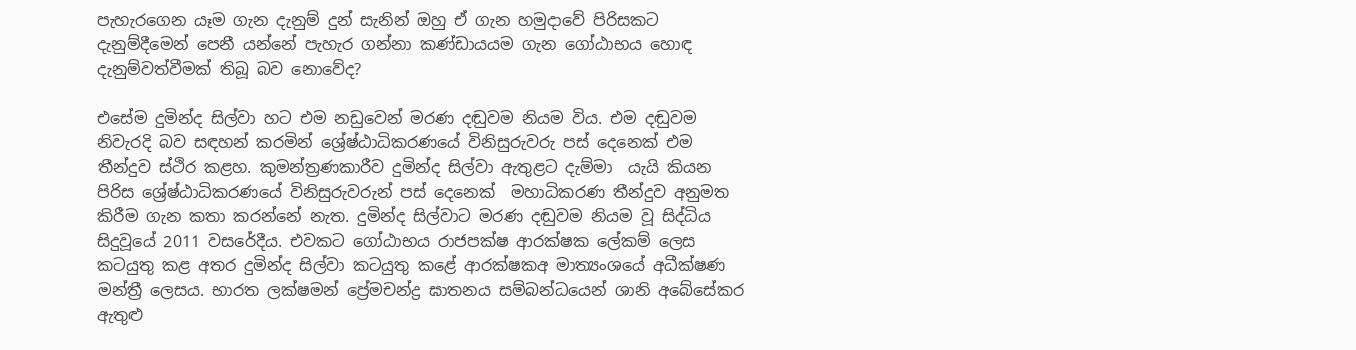පැහැරගෙන යෑම ගැන දැනුම් දුන් සැනින් ඔහු ඒ ගැන හමුදාවේ පිරිසකට දැනුම්දීමෙන් පෙනී යන්නේ පැහැර ගන්නා කණ්ඩායයම ගැන ගෝඨාභය හොඳ දැනුම්වත්වීමක් තිබූ බව නොවේද?

එසේම දුමින්ද සිල්වා හට එම නඩුවෙන් මරණ දඬුවම නියම විය. එම දඬුවම නිවැරදි බව සඳහන් කරමින් ශ්‍රේෂ්ඨාධිකරණයේ විනිසුරුවරු පස් දෙනෙක් එම තීන්දුව ස්ථිර කළහ. කුමන්ත්‍රණකාරීව දුමින්ද සිල්වා ඇතුළට දැම්මා  යැයි කියන පිරිස ශ්‍රේෂ්ඨාධිකරණයේ විනිසුරුවරුන් පස් දෙනෙක්  මහාධිකරණ තීන්දුව අනුමත කිරීම ගැන කතා කරන්නේ නැත. දුමින්ද සිල්වාට මරණ දඬුවම නියම වූ සිද්ධිය සිදුවූයේ 2011 වසරේදීය. එවකට ගෝඨාභය රාජපක්ෂ ආරක්ෂක ලේකම් ලෙස කටයුතු කළ අතර දුමින්ද සිල්වා කටයුතු කළේ ආරක්ෂකඅ මාත්‍යංශයේ අධීක්ෂණ මන්ත්‍රී ලෙසය. භාරත ලක්ෂමන් ප්‍රේමචන්ද්‍ර ඝාතනය සම්බන්ධයෙන් ශානි අබේසේකර ඇතුළු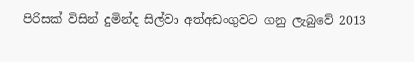පිරිසක් විසින් දුමින්ද සිල්වා අත්අඩංගුවට ගනු ලැබුවේ 2013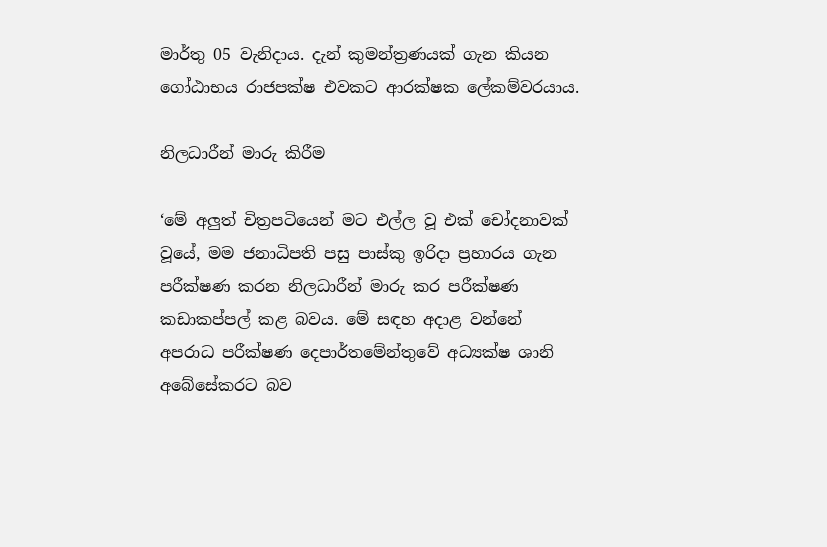මාර්තු 05 වැනිදාය. දැන් කුමන්ත්‍රණයක් ගැන කියන ගෝඨාභය රාජපක්ෂ එවකට ආරක්ෂක ලේකම්වරයාය.

නිලධාරීන් මාරු කිරීම

‘මේ අලුත් චිත්‍රපටියෙන් මට එල්ල වූ එක් චෝදනාවක් වූයේ, මම ජනාධිපති පසු පාස්කු ඉරිදා ප්‍රහාරය ගැන පරීක්ෂණ කරන නිලධාරීන් මාරු කර පරීක්ෂණ කඩාකප්පල් කළ බවය. මේ සඳහ අදාළ වන්නේ අපරාධ පරීක්ෂණ දෙපාර්තමේන්තුවේ අධ්‍යක්ෂ ශානි අබේසේකරට බව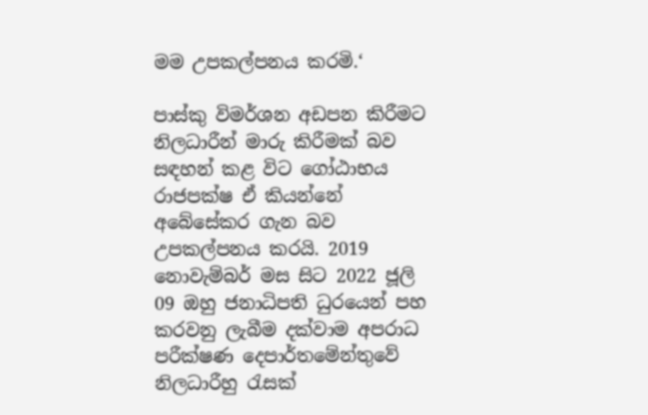මම උපකල්පනය කරමි.‘

පාස්කු විමර්ශන අඩපන කිරීමට නිලධාරීන් මාරු කිරීමක් බව සඳහන් කළ විට ගෝඨාභය රාජපක්ෂ ඒ කියන්නේ අබේසේකර ගැන බව උපකල්පනය කරයි. 2019 නොවැම්බර් මස සිට 2022 ජූලි 09 ඔහු ජනාධිපති ධුරයෙන් පහ කරවනු ලැබීම දක්වාම අපරාධ පරීක්ෂණ දෙපාර්තමේන්තුවේ නිලධාරීහු රැසක්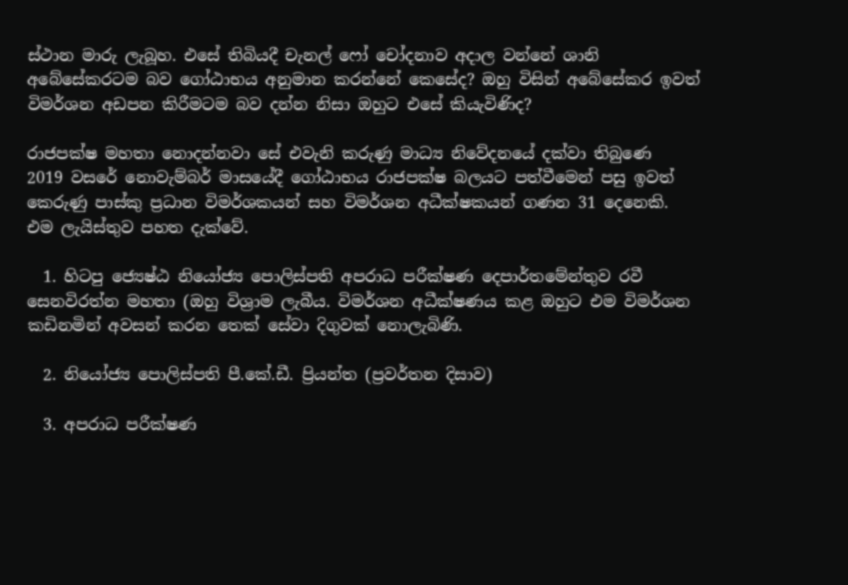ස්ථාන මාරු ලැබූහ. එසේ තිබියදී චැනල් ෆෝ චෝදනාව අදාල වන්නේ ශානි අබේසේකරටම බව ගෝඨාභය අනුමාන කරන්නේ කෙසේද? ඔහු විසින් අබේසේකර ඉවත් විමර්ශන අඩපන කිරීමටම බව දන්න නිසා ඔහුට එසේ කියැවිණිද?

රාජපක්ෂ මහතා නොදන්නවා සේ එවැනි කරුණු මාධ්‍ය නිවේදනයේ දක්වා තිබුණෙ  2019 වසරේ නොවැම්බර් මාසයේදී ගෝඨාභය රාජපක්ෂ බලයට පත්වීමෙන් පසු ඉවත් කෙරුණු පාස්කු ප්‍රධාන විමර්ශකයන් සහ විමර්ශන අධීක්ෂකයන් ගණන 31 දෙනෙකි. එම ලැයිස්තුව පහත දැක්වේ.

  1. හිටපු ජ්‍යෙෂ්ඨ නියෝජ්‍ය පොලිස්පති අපරාධ පරීක්ෂණ දෙපාර්තමේන්තුව රවී සෙනවිරත්න මහතා (ඔහු විශ්‍රාම ලැබීය. විමර්ශන අධීක්ෂණය කළ ඔහුට එම විමර්ශන කඩිනමින් අවසන් කරන තෙක් සේවා දිගුවක් නොලැබිණි.

  2. නියෝජ්‍ය පොලිස්පති පී.කේ.ඩී. ප්‍රියන්ත (ප්‍රවර්තන දිසාව)

  3. අපරාධ පරීක්ෂණ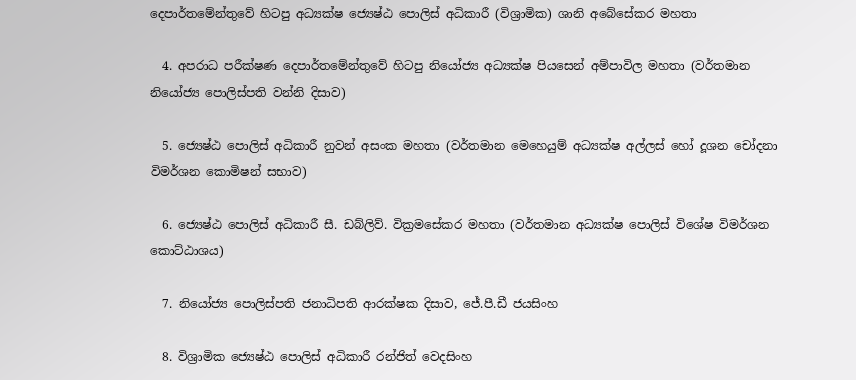දෙපාර්තමේන්තුවේ හිටපු අධ්‍යක්ෂ ජ්‍යෙෂ්ඨ පොලිස් අධිකාරී (විශ්‍රාමික) ශානි අබේසේකර මහතා

  4. අපරාධ පරීක්ෂණ දෙපාර්තමේන්තුවේ හිටපු නියෝජ්‍ය අධ්‍යක්ෂ පියසෙන් අම්පාවිල මහතා (වර්තමාන නියෝජ්‍ය පොලිස්පති වන්නි දිසාව)

  5. ජ්‍යෙෂ්ඨ පොලිස් අධිකාරී නුවන් අසංක මහතා (වර්තමාන මෙහෙයුම් අධ්‍යක්ෂ අල්ලස් හෝ දූශන චෝදනා විමර්ශන කොමිෂන් සභාව)

  6. ජ්‍යෙෂ්ඨ පොලිස් අධිකාරී සී. ඩබ්ලිව්. වික්‍රමසේකර මහතා (වර්තමාන අධ්‍යක්ෂ පොලිස් විශේෂ විමර්ශන කොට්ඨාශය)

  7. නියෝජ්‍ය පොලිස්පති ජනාධිපති ආරක්ෂක දිසාව, ජේ.පී.ඩී ජයසිංහ

  8. විශ්‍රාමික ජ්‍යෙෂ්ඨ පොලිස් අධිකාරී රන්ජිත් වෙදසිංහ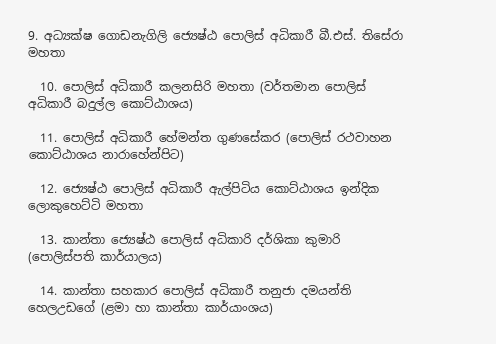9. අධ්‍යක්ෂ ගොඩනැගිලි ජ්‍යෙෂ්ඨ පොලිස් අධිකාරී බී.එස්. තිසේරා මහතා

  10. පොලිස් අධිකාරී කලනසිරි මහතා (වර්තමාන පොලිස් අධිකාරී බදුල්ල කොට්ඨාශය)

  11. පොලිස් අධිකාරී හේමන්ත ගුණසේකර (පොලිස් රථවාහන කොට්ඨාශය නාරාහේන්පිට)

  12. ජ්‍යෙෂ්ඨ පොලිස් අධිකාරී ඇල්පිටිය කොට්ඨාශය ඉන්දික ලොකුහෙට්ටි මහතා

  13. කාන්තා ජ්‍යෙෂ්ඨ පොලිස් අධිකාරි දර්ශිකා කුමාරි (පොලිස්පති කාර්යාලය)

  14. කාන්තා සහකාර පොලිස් අධිකාරී තනුජා දමයන්ති හෙලඋඩගේ (ළමා හා කාන්තා කාර්යාංශය)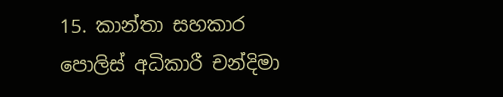15. කාන්තා සහකාර පොලිස් අධිකාරී චන්දිමා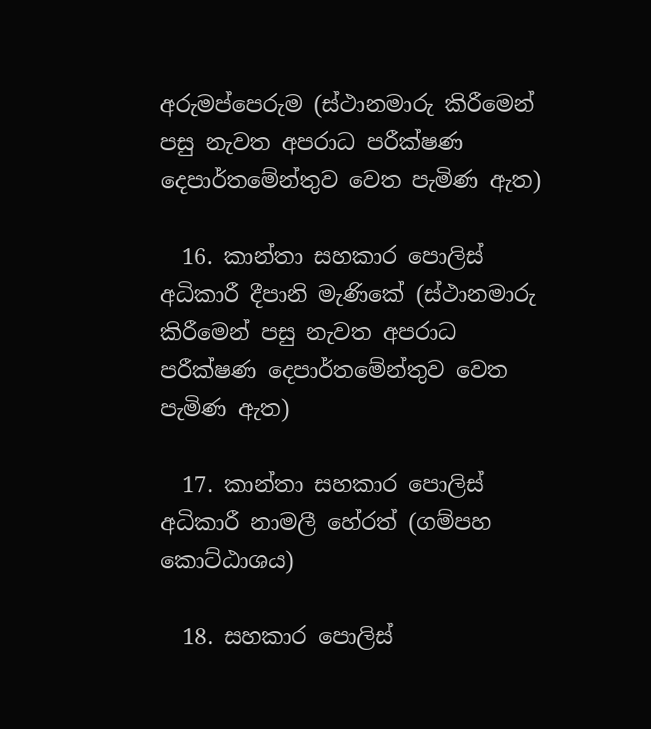අරුමප්පෙරුම (ස්ථානමාරු කිරීමෙන් පසු නැවත අපරාධ පරීක්ෂණ දෙපාර්තමේන්තුව වෙත පැමිණ ඇත)

  16. කාන්තා සහකාර පොලිස් අධිකාරී දීපානි මැණිකේ (ස්ථානමාරු කිරීමෙන් පසු නැවත අපරාධ පරීක්ෂණ දෙපාර්තමේන්තුව වෙත පැමිණ ඇත)

  17. කාන්තා සහකාර පොලිස් අධිකාරී නාමලී හේරත් (ගම්පහ කොට්ඨාශය)

  18. සහකාර පොලිස්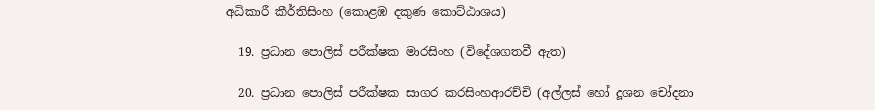අධිකාරී කීර්තිසිංහ (කොළඹ දකුණ කොට්ඨාශය)

  19. ප්‍රධාන පොලිස් පරීක්ෂක මාරසිංහ (විදේශගතවී ඇත)

  20. ප්‍රධාන පොලිස් පරීක්ෂක සාගර කරසිංහආරච්චි (අල්ලස් හෝ දූශන චෝදනා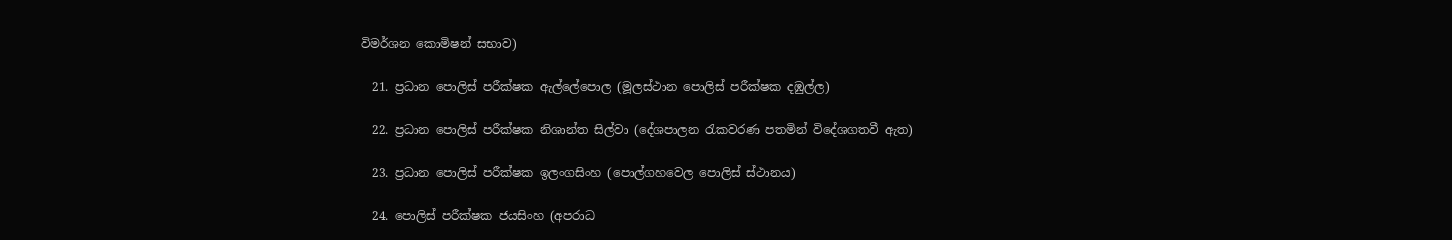විමර්ශන කොමිෂන් සභාව)

  21. ප්‍රධාන පොලිස් පරීක්ෂක ඇල්ලේපොල (මූලස්ථාන පොලිස් පරීක්ෂක දඹුල්ල)

  22. ප්‍රධාන පොලිස් පරීක්ෂක නිශාන්ත සිල්වා (දේශපාලන රැකවරණ පතමින් විදේශගතවී ඇත)

  23. ප්‍රධාන පොලිස් පරීක්ෂක ඉලංගසිංහ (පොල්ගහවෙල පොලිස් ස්ථානය)

  24. පොලිස් පරීක්ෂක ජයසිංහ (අපරාධ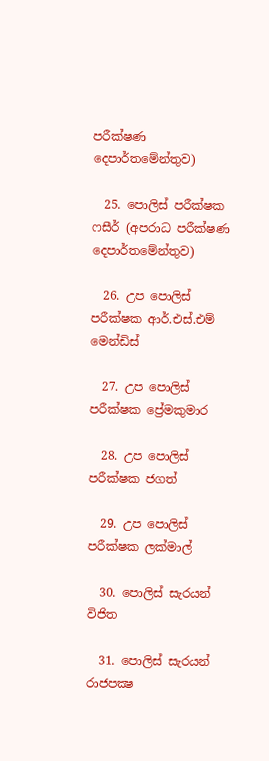පරීක්ෂණ දෙපාර්තමේන්තුව)

  25. පොලිස් පරීක්ෂක ෆසීර් (අපරාධ පරීක්ෂණ දෙපාර්තමේන්තුව)

  26. උප පොලිස් පරීක්ෂක ආර්.එස්.එම් මෙන්ඩිස්

  27. උප පොලිස් පරීක්ෂක ප්‍රේමකුමාර

  28. උප පොලිස් පරීක්ෂක ජගත්

  29. උප පොලිස් පරීක්ෂක ලක්මාල්

  30. පොලිස් සැරයන් විජිත

  31. පොලිස් සැරයන් රාජපක්‍ෂ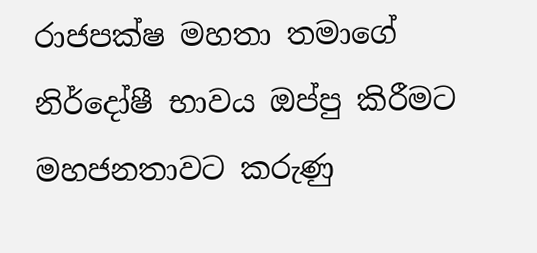රාජපක්ෂ මහතා තමාගේ නිර්දෝෂී භාවය ඔප්පු කිරීමට මහජනතාවට කරුණු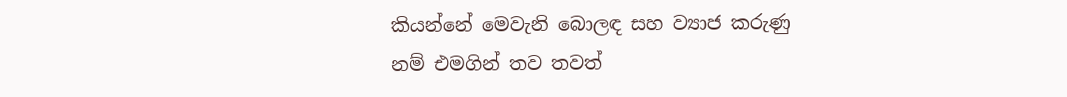කියන්නේ මෙවැනි බොලඳ සහ ව්‍යාජ කරුණු නම් එමගින් තව තවත්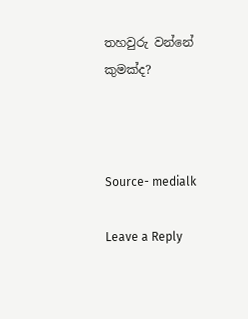තහවුරු වන්නේ කුමක්ද?



Source- medialk

Leave a Reply